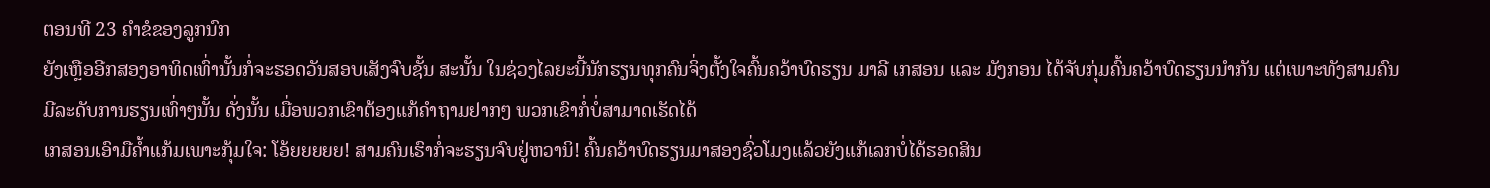ຕອນທີ 23 ຄຳຂໍຂອງລູກນົກ
ຍັງເຫຼືອອີກສອງອາທິດເທົ່ານັ້ນກໍ່ຈະຮອດວັນສອບເສັງຈົບຊັ້ນ ສະນັ້ນ ໃນຊ່ວງໄລຍະນີ້ນັກຮຽນທຸກຄົນຈິ່ງຕັ້ງໃຈຄົ້ນຄວ້າບົດຮຽນ ມາລີ ເກສອນ ແລະ ມັງກອນ ໄດ້ຈັບກຸ່ມຄົ້ນຄວ້າບົດຮຽນນຳກັນ ແຕ່ເພາະທັງສາມຄົນມີລະດັບການຮຽນເທົ່າໆນັ້ນ ດັ່ງນັ້ນ ເມື່ອພວກເຂົາຕ້ອງແກ້ຄຳຖາມຢາກໆ ພວກເຂົາກໍ່ບໍ່ສາມາດເຮັດໄດ້
ເກສອນເອົາມືຄ້ຳແກ້ມເພາະກຸ້ມໃຈ: ໂອ້ຍຍຍຍຍ! ສາມຄົນເຮົາກໍ່ຈະຮຽນຈົບຢູ່ຫວານິ! ຄົ້ນຄວ້າບົດຮຽນມາສອງຊົ່ວໂມງແລ້ວຍັງແກ້ເລກບໍ່ໄດ້ຮອດສິນ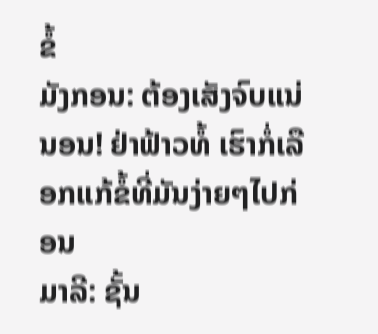ຂໍ້
ມັງກອນ: ຕ້ອງເສັງຈົບແນ່ນອນ! ຢ່າຟ້າວທໍ້ ເຮົາກໍ່ເລືອກແກ້ຂໍ້ທີ່ມັນງ່າຍໆໄປກ່ອນ
ມາລີ: ຊັ້ນ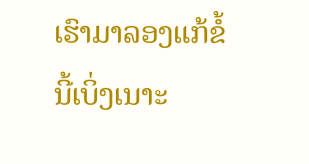ເຮົາມາລອງແກ້ຂໍ້ນີ້ເບິ່ງເນາະ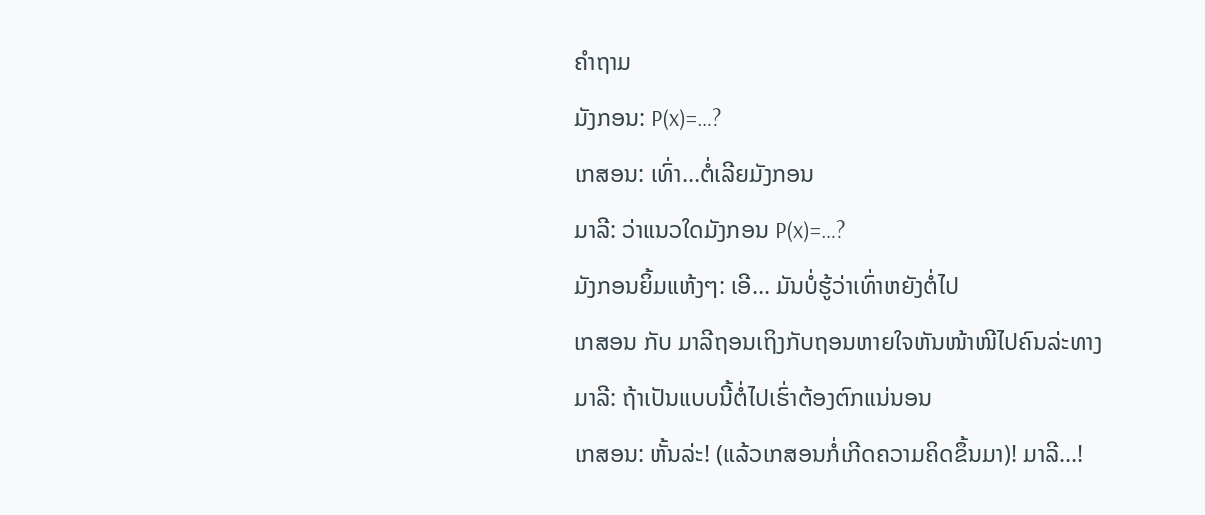ຄຳຖາມ
ມັງກອນ: P(x)=…?
ເກສອນ: ເທົ່າ…ຕໍ່ເລີຍມັງກອນ
ມາລີ: ວ່າແນວໃດມັງກອນ P(x)=…?
ມັງກອນຍິ້ມແຫ້ງໆ: ເອີ… ມັນບໍ່ຮູ້ວ່າເທົ່າຫຍັງຕໍ່ໄປ
ເກສອນ ກັບ ມາລີຖອນເຖິງກັບຖອນຫາຍໃຈຫັນໜ້າໜີໄປຄົນລ່ະທາງ
ມາລີ: ຖ້າເປັນແບບນີ້ຕໍ່ໄປເຮົ່າຕ້ອງຕົກແນ່ນອນ
ເກສອນ: ຫັ້ນລ່ະ! (ແລ້ວເກສອນກໍ່ເກີດຄວາມຄິດຂຶ້ນມາ)! ມາລີ…!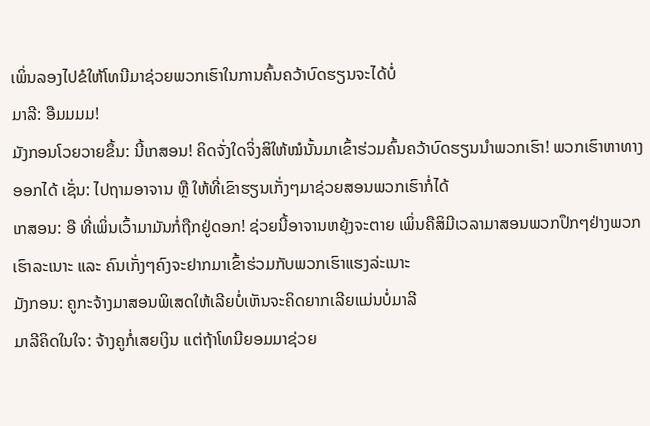ເພິ່ນລອງໄປຂໍໃຫ້ໂທນີມາຊ່ວຍພວກເຮົາໃນການຄົ້ນຄວ້າບົດຮຽນຈະໄດ້ບໍ່
ມາລີ: ອືມມມມ!
ມັງກອນໂວຍວາຍຂຶ້ນ: ນີ້ເກສອນ! ຄິດຈັ່ງໃດຈິ່ງສິໃຫ້ໝໍນັ້ນມາເຂົ້າຮ່ວມຄົ້ນຄວ້າບົດຮຽນນຳພວກເຮົາ! ພວກເຮົາຫາທາງອອກໄດ້ ເຊັ່ນ: ໄປຖາມອາຈານ ຫຼື ໃຫ້ທີ່ເຂົາຮຽນເກັ່ງໆມາຊ່ວຍສອນພວກເຮົາກໍ່ໄດ້
ເກສອນ: ອື ທີ່ເພິ່ນເວົ້າມາມັນກໍ່ຖືກຢູ່ດອກ! ຊ່ວຍນີ້ອາຈານຫຍຸ້ງຈະຕາຍ ເພິ່ນຄືສິມີເວລາມາສອນພວກປຶກໆຢ່າງພວກເຮົາລະເນາະ ແລະ ຄົນເກັ່ງໆຄົງຈະຢາກມາເຂົ້າຮ່ວມກັບພວກເຮົາແຮງລ່ະເນາະ
ມັງກອນ: ຄູກະຈ້າງມາສອນພິເສດໃຫ້ເລີຍບໍ່ເຫັນຈະຄິດຍາກເລີຍແມ່ນບໍ່ມາລີ
ມາລີຄິດໃນໃຈ: ຈ້າງຄູກໍ່ເສຍເງິນ ແຕ່ຖ້າໂທນີຍອມມາຊ່ວຍ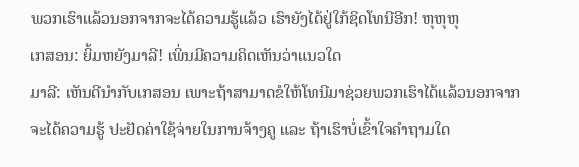ພວກເຮົາແລ້ວນອກຈາກຈະໄດ້ຄວາມຮູ້ແລ້ວ ເຮົາຍັງໄດ້ຢູ່ໃກ້ຊິດໂທນີອີກ! ຫຸຫຸຫຸ
ເກສອນ: ຍິ້ມຫຍັງມາລີ! ເພິ່ນມີຄວາມຄິດເຫັນວ່າແນວໃດ
ມາລີ: ເຫັນດີນຳກັບເກສອນ ເພາະຖ້າສາມາດຂໍໃຫ້ໂທນີມາຊ່ວຍພວກເຮົາໄດ້ແລ້ວນອກຈາກຈະໄດ້ຄວາມຮູ້ ປະຢັດຄ່າໃຊ້ຈ່າຍໃນການຈ້າງຄູ ແລະ ຖ້າເຮົາບໍ່ເຂົ້າໃຈຄຳຖາມໃດ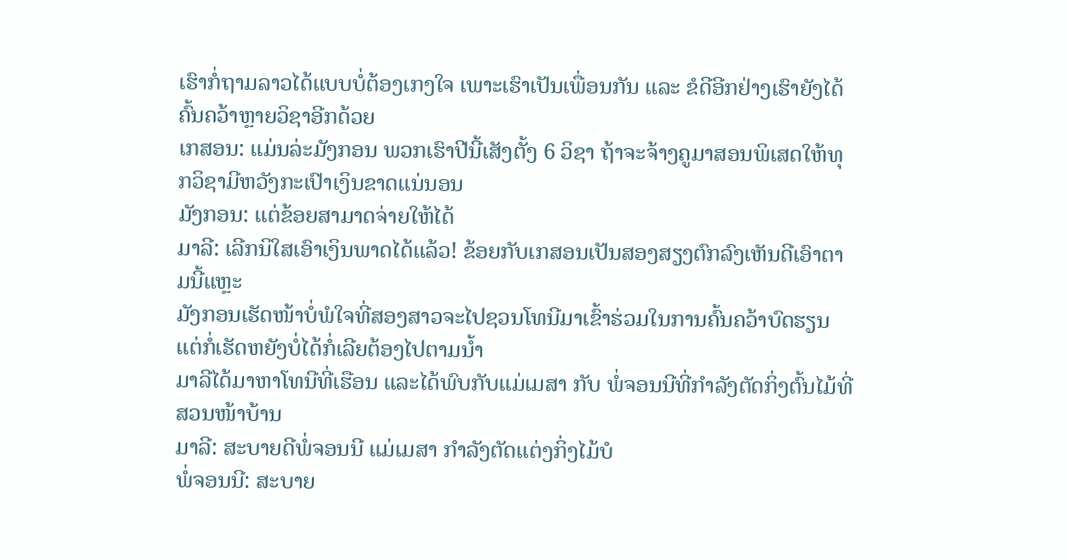ເຮົາກໍ່ຖາມລາວໄດ້ແບບບໍ່ຕ້ອງເກງໃຈ ເພາະເຮົາເປັນເພື່ອນກັນ ແລະ ຂໍດີອີກຢ່າງເຮົາຍັງໄດ້ຄົ້ນຄວ້າຫຼາຍວິຊາອີກດ້ວຍ
ເກສອນ: ແມ່ນລ່ະມັງກອນ ພວກເຮົາປີນີ້ເສັງຕັ້ງ 6 ວິຊາ ຖ້າຈະຈ້າງຄູມາສອນພິເສດໃຫ້ທຸກວິຊາມີຫວັງກະເປົາເງິນຂາດແນ່ນອນ
ມັງກອນ: ແຕ່ຂ້ອຍສາມາດຈ່າຍໃຫ້ໄດ້
ມາລີ: ເລີກນິໃສເອົາເງິນພາດໄດ້ແລ້ວ! ຂ້ອຍກັບເກສອນເປັນສອງສຽງຕົກລົງເຫັນດີເອົາຕາມນີ້ແຫຼະ
ມັງກອນເຮັດໜ້າບໍ່ພໍໃຈທີ່ສອງສາວຈະໄປຊວນໂທນີມາເຂົ້າຮ່ວມໃນການຄົ້ນຄວ້າບົດຮຽນ ແຕ່ກໍ່ເຮັດຫຍັງບໍ່ໄດ້ກໍ່ເລີຍຕ້ອງໄປຕາມນ້ຳ
ມາລີໄດ້ມາຫາໂທນີທີ່ເຮືອນ ແລະໄດ້ພົບກັບແມ່ເມສາ ກັບ ພໍ່ຈອນນີທີ່ກຳລັງຕັດກິ່ງຕົ້ນໄມ້ທີ່ສວນໜ້າບ້ານ
ມາລີ: ສະບາຍດີພໍ່ຈອນນີ ແມ່ເມສາ ກຳລັງຕັດແຕ່ງກິ່ງໄມ້ບໍ
ພໍ່ຈອນນີ: ສະບາຍ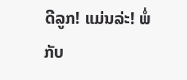ດີລູກ! ແມ່ນລ່ະ! ພໍ່ກັບ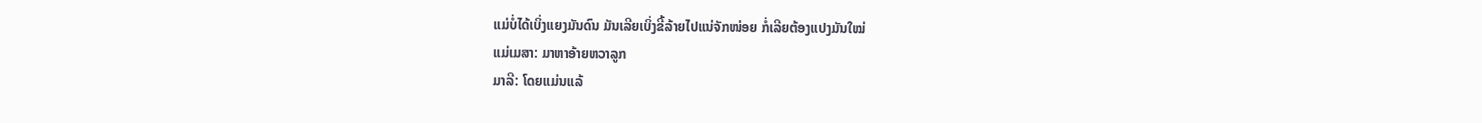ແມ່ບໍ່ໄດ້ເບິ່ງແຍງມັນດົນ ມັນເລີຍເບິ່ງຂີ້ລ້າຍໄປແນ່ຈັກໜ່ອຍ ກໍ່ເລີຍຕ້ອງແປງມັນໃໝ່
ແມ່ເມສາ: ມາຫາອ້າຍຫວາລູກ
ມາລີ: ໂດຍແມ່ນແລ້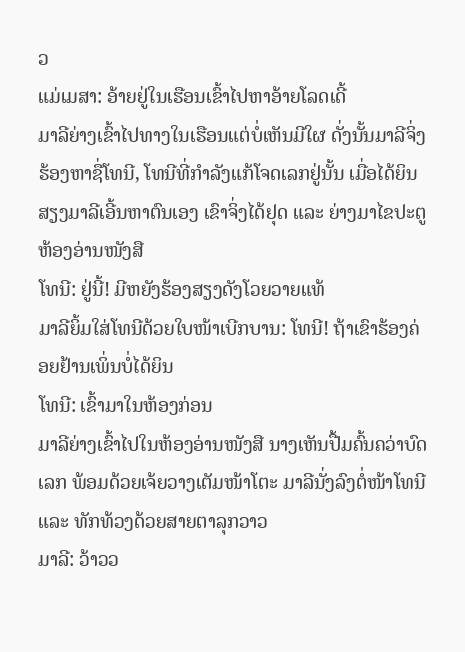ວ
ແມ່ເມສາ: ອ້າຍຢູ່ໃນເຮືອນເຂົ້າໄປຫາອ້າຍໂລດເດີ້
ມາລີຍ່າງເຂົ້າໄປທາງໃນເຮືອນແຕ່ບໍ່ເຫັນມີໃຜ ດັ່ງນັ້ນມາລີຈິ່ງຮ້ອງຫາຊື່ໂທນີ, ໂທນີທີ່ກຳລັງແກ້ໂຈດເລກຢູ່ນັ້ນ ເມື່ອໄດ້ຍິນສຽງມາລີເອີ້ນຫາຕົນເອງ ເຂົາຈິ່ງໄດ້ຢຸດ ແລະ ຍ່າງມາໄຂປະຕູຫ້ອງອ່ານໜັງສື
ໂທນີ: ຢູ່ນີ້! ມີຫຍັງຮ້ອງສຽງດັງໂວຍວາຍແທ້
ມາລີຍິ້ມໃສ່ໂທນີດ້ວຍໃບໜ້າເບີກບານ: ໂທນີ! ຖ້າເຂົາຮ້ອງຄ່ອຍຢ້ານເພິ່ນບໍ່ໄດ້ຍິນ
ໂທນີ: ເຂົ້າມາໃນຫ້ອງກ່ອນ
ມາລີຍ່າງເຂົ້າໄປໃນຫ້ອງອ່ານໜັງສື ນາງເຫັນປື້ມຄົ້ນຄວ່າບົດເລກ ພ້ອມດ້ວຍເຈ້ຍວາງເຕັມໜ້າໂຕະ ມາລີນັ່ງລົງຕໍ່ໜ້າໂທນີ ແລະ ທັກທ້ວງດ້ວຍສາຍຕາລຸກວາວ
ມາລີ: ວ້າວວ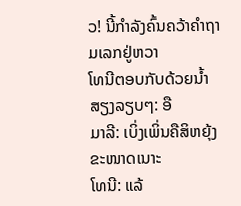ວ! ນີ້ກຳລັງຄົ້ນຄວ້າຄຳຖາມເລກຢູ່ຫວາ
ໂທນີຕອບກັບດ້ວຍນ້ຳສຽງລຽບໆ: ອື
ມາລີ: ເບິ່ງເພິ່ນຄືສິຫຍຸ້ງຂະໜາດເນາະ
ໂທນີ: ແລ້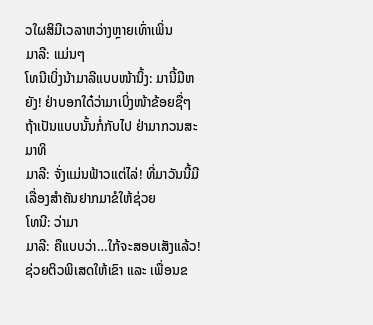ວໃຜສິມີເວລາຫວ່າງຫຼາຍເທົ່າເພິ່ນ
ມາລີ: ແມ່ນໆ
ໂທນີເບິ່ງນ້າມາລີແບບໜ້ານິ້ງ: ມານີ້ມີຫຍັງ! ຢ່າບອກໃດ໋ວ່າມາເບິ່ງໜ້າຂ້ອຍຊື່ໆ ຖ້າເປັນແບບນັ້ນກໍ່ກັບໄປ ຢ່າມາກວນສະມາທິ
ມາລີ: ຈັ່ງແມ່ນຟ້າວແຕ່ໄລ່! ທີ່ມາວັນນີ້ມີເລື່ອງສຳຄັນຢາກມາຂໍໃຫ້ຊ່ວຍ
ໂທນີ: ວ່າມາ
ມາລີ: ຄືແບບວ່າ…ໃກ້ຈະສອບເສັງແລ້ວ! ຊ່ວຍຕິວພິເສດໃຫ້ເຂົາ ແລະ ເພື່ອນຂ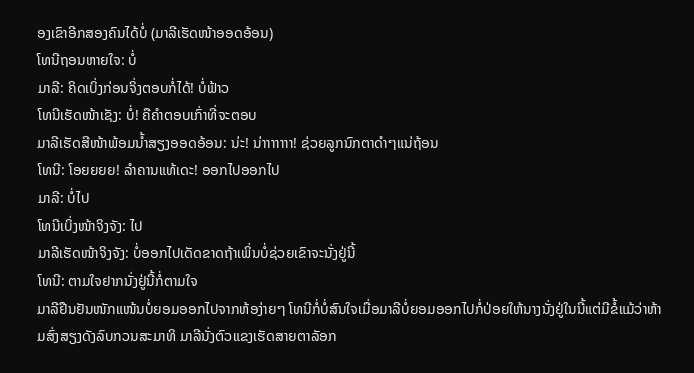ອງເຂົາອີກສອງຄົນໄດ້ບໍ່ (ມາລີເຮັດໜ້າອອດອ້ອນ)
ໂທນີຖອນຫາຍໃຈ: ບໍ່
ມາລີ: ຄິດເບິ່ງກ່ອນຈິ່ງຕອບກໍ່ໄດ້! ບໍ່ຟ້າວ
ໂທນີເຮັດໜ້າເຊັງ: ບໍ່! ຄືຄຳຕອບເກົ່າທີ່ຈະຕອບ
ມາລີເຮັດສີໜ້າພ້ອມນ້ຳສຽງອອດອ້ອນ: ນ່ະ! ນ່າາາາາາາ! ຊ່ວຍລູກນົກຕາດຳໆແນ່ຖ້ອນ
ໂທນີ: ໂອຍຍຍຍ! ລຳຄານແທ້ເດະ! ອອກໄປອອກໄປ
ມາລີ: ບໍ່ໄປ
ໂທນີເບິ່ງໜ້າຈິງຈັງ: ໄປ
ມາລີເຮັດໜ້າຈິງຈັງ: ບໍ່ອອກໄປເດັດຂາດຖ້າເພິ່ນບໍ່ຊ່ວຍເຂົາຈະນັ່ງຢູ່ນີ້
ໂທນີ: ຕາມໃຈຢາກນັ່ງຢູ່ນີ້ກໍ່ຕາມໃຈ
ມາລີຢືນຢັນໜັກແໜ້ນບໍ່ຍອມອອກໄປຈາກຫ້ອງ່າຍໆ ໂທນີກໍ່ບໍ່ສົນໃຈເມື່ອມາລີບໍ່ຍອມອອກໄປກໍ່ປ່ອຍໃຫ້ນາງນັ່ງຢູ່ໃນນີ້ແຕ່ມີຂໍ້ແມ້ວ່າຫ້າມສົ່ງສຽງດັງລົບກວນສະມາທິ ມາລີນັ່ງຕົວແຂງເຮັດສາຍຕາລັອກ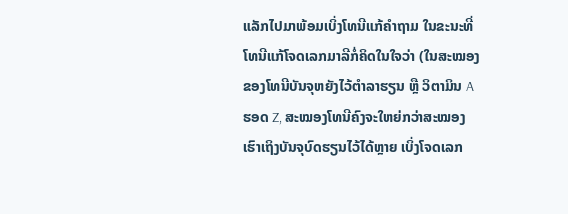ແລັກໄປມາພ້ອມເບິ່ງໂທນີແກ້ຄຳຖາມ ໃນຂະນະທີ່ໂທນີແກ້ໂຈດເລກມາລີກໍ່ຄິດໃນໃຈວ່າ (ໃນສະໝອງຂອງໂທນີບັນຈຸຫຍັງໄວ້ຕຳລາຮຽນ ຫຼື ວິຕາມິນ A ຮອດ Z, ສະໝອງໂທນີຄົງຈະໃຫຍ່ກວ່າສະໝອງເຮົາເຖິງບັນຈຸບົດຮຽນໄວ້ໄດ້ຫຼາຍ ເບິ່ງໂຈດເລກ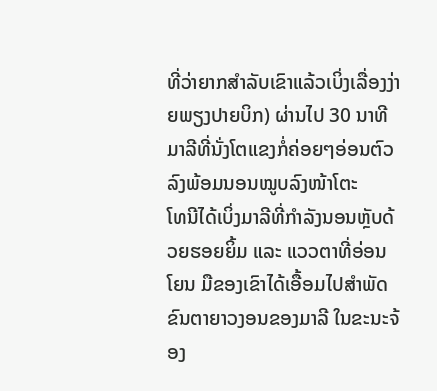ທີ່ວ່າຍາກສຳລັບເຂົາແລ້ວເບິ່ງເລື່ອງງ່າຍພຽງປາຍບິກ) ຜ່ານໄປ 30 ນາທີ ມາລີທີ່ນັ່ງໂຕແຂງກໍ່ຄ່ອຍໆອ່ອນຕົວລົງພ້ອມນອນໝູບລົງໜ້າໂຕະ
ໂທນີໄດ້ເບິ່ງມາລີທີ່ກຳລັງນອນຫຼັບດ້ວຍຮອຍຍິ້ມ ແລະ ແວວຕາທີ່ອ່ອນໂຍນ ມືຂອງເຂົາໄດ້ເອື້ອມໄປສຳພັດຂົນຕາຍາວງອນຂອງມາລີ ໃນຂະນະຈ້ອງ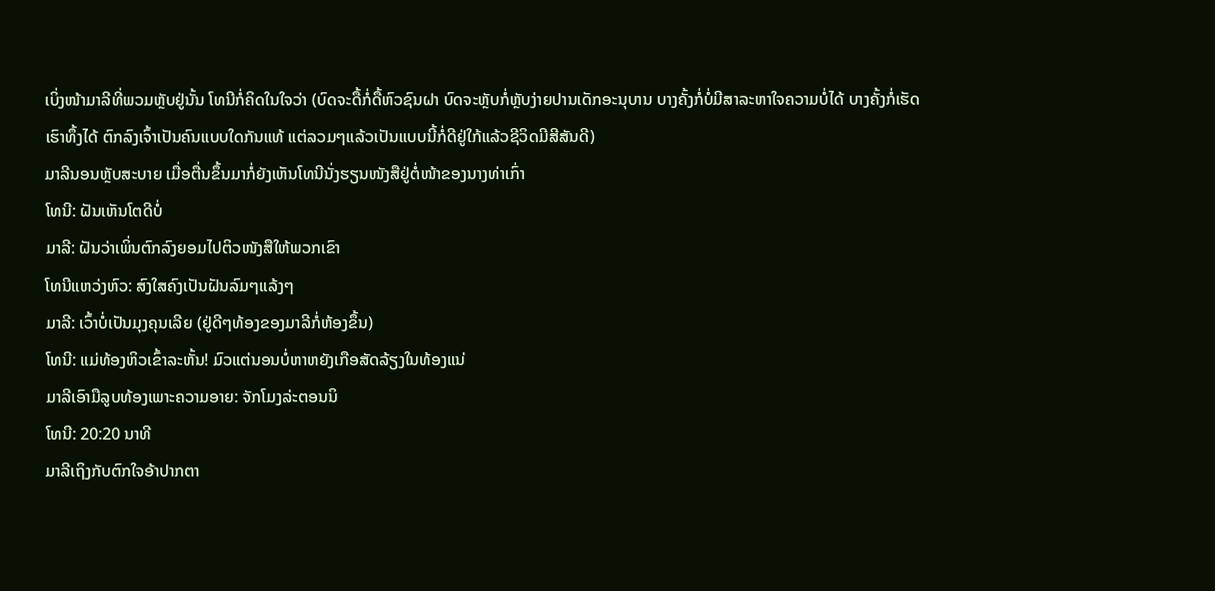ເບິ່ງໜ້າມາລີທີ່ພວມຫຼັບຢູ່ນັ້ນ ໂທນີກໍ່ຄິດໃນໃຈວ່າ (ບົດຈະດື້ກໍ່ດື້ຫົວຊົນຝາ ບົດຈະຫຼັບກໍ່ຫຼັບງ່າຍປານເດັກອະນຸບານ ບາງຄັ້ງກໍ່ບໍ່ມີສາລະຫາໃຈຄວາມບໍ່ໄດ້ ບາງຄັ້ງກໍ່ເຮັດເຮົາທຶ້ງໄດ້ ຕົກລົງເຈົ້າເປັນຄົນແບບໃດກັນແທ້ ແຕ່ລວມໆແລ້ວເປັນແບບນີ້ກໍ່ດີຢູ່ໃກ້ແລ້ວຊີວິດມີສີສັນດີ)
ມາລີນອນຫຼັບສະບາຍ ເມື່ອຕື່ນຂຶ້ນມາກໍ່ຍັງເຫັນໂທນີນັ່ງຮຽນໜັງສືຢູ່ຕໍ່ໜ້າຂອງນາງທ່າເກົ່າ
ໂທນີ: ຝັນເຫັນໂຕດີບໍ່
ມາລີ: ຝັນວ່າເພິ່ນຕົກລົງຍອມໄປຕິວໜັງສືໃຫ້ພວກເຂົາ
ໂທນີແຫວ່ງຫົວ: ສົງໃສຄົງເປັນຝັນລົມໆແລ້ງໆ
ມາລີ: ເວົ້າບໍ່ເປັນມຸງຄຸນເລີຍ (ຢູ່ດີໆທ້ອງຂອງມາລີກໍ່ຫ້ອງຂຶ້ນ)
ໂທນີ: ແມ່ທ້ອງຫິວເຂົ້າລະຫັ້ນ! ມົວແຕ່ນອນບໍ່ຫາຫຍັງເກືອສັດລ້ຽງໃນທ້ອງແນ່
ມາລີເອົາມືລູບທ້ອງເພາະຄວາມອາຍ: ຈັກໂມງລ່ະຕອນນິ
ໂທນີ: 20:20 ນາທີ
ມາລີເຖິງກັບຕົກໃຈອ້າປາກຕາ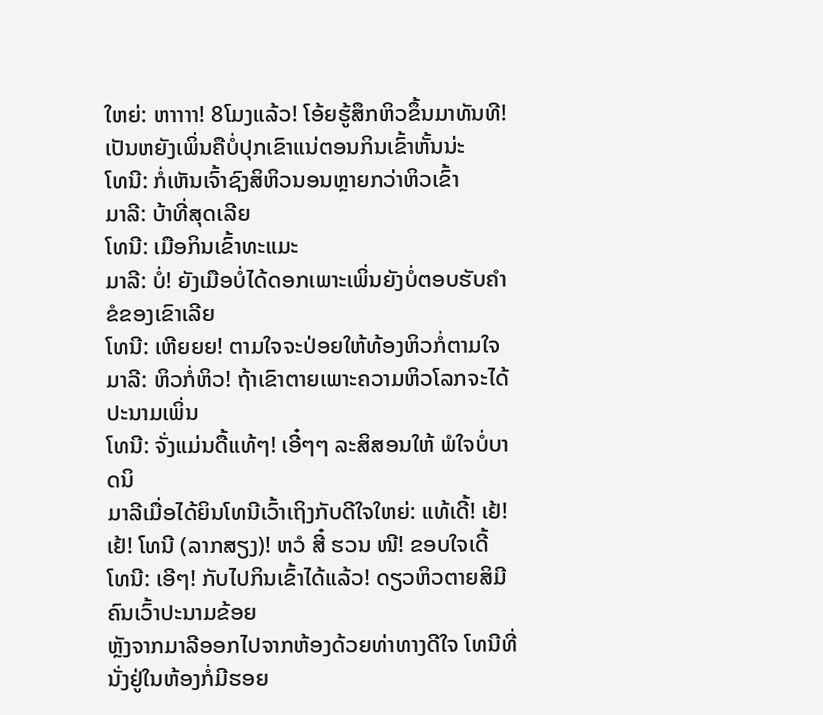ໃຫຍ່: ຫາາາາ! 8ໂມງແລ້ວ! ໂອ້ຍຮູ້ສຶກຫິວຂຶ້ນມາທັນທີ! ເປັນຫຍັງເພິ່ນຄືບໍ່ປຸກເຂົາແນ່ຕອນກິນເຂົ້າຫັ້ນນ່ະ
ໂທນີ: ກໍ່ເຫັນເຈົ້າຊົງສິຫິວນອນຫຼາຍກວ່າຫິວເຂົ້າ
ມາລີ: ບ້າທີ່ສຸດເລີຍ
ໂທນີ: ເມືອກິນເຂົ້າທະແມະ
ມາລີ: ບໍ່! ຍັງເມືອບໍ່ໄດ້ດອກເພາະເພິ່ນຍັງບໍ່ຕອບຮັບຄຳຂໍຂອງເຂົາເລີຍ
ໂທນີ: ເຫີຍຍຍ! ຕາມໃຈຈະປ່ອຍໃຫ້ທ້ອງຫິວກໍ່ຕາມໃຈ
ມາລີ: ຫິວກໍ່ຫິວ! ຖ້າເຂົາຕາຍເພາະຄວາມຫິວໂລກຈະໄດ້ປະນາມເພິ່ນ
ໂທນີ: ຈັ່ງແມ່ນດື້ແທ້ໆ! ເອີ໋ໆໆ ລະສິສອນໃຫ້ ພໍໃຈບໍ່ບາດນິ
ມາລີເມື່ອໄດ້ຍິນໂທນີເວົ້າເຖິງກັບດີໃຈໃຫຍ່: ແທ້ເດີ້! ເຢ້!ເຢ້! ໂທນີ (ລາກສຽງ)! ຫວໍ ສີ໋ ຮວນ ໜີ! ຂອບໃຈເດີ້
ໂທນີ: ເອີໆ! ກັບໄປກິນເຂົ້າໄດ້ແລ້ວ! ດຽວຫິວຕາຍສິມີຄົນເວົ້າປະນາມຂ້ອຍ
ຫຼັງຈາກມາລີອອກໄປຈາກຫ້ອງດ້ວຍທ່າທາງດີໃຈ ໂທນີທີ່ນັ່ງຢູ່ໃນຫ້ອງກໍ່ມີຮອຍ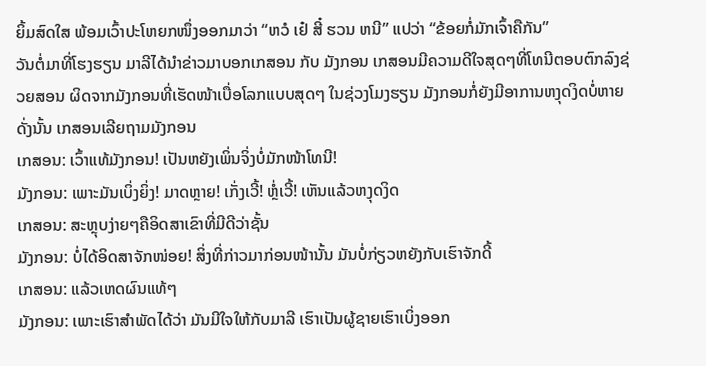ຍິ້ມສົດໃສ ພ້ອມເວົ້າປະໂຫຍກໜຶ່ງອອກມາວ່າ “ຫວໍ ເຢ໋ ສີ໋ ຮວນ ຫນີ” ແປວ່າ “ຂ້ອຍກໍ່ມັກເຈົ້າຄືກັນ”
ວັນຕໍ່ມາທີ່ໂຮງຮຽນ ມາລີໄດ້ນຳຂ່າວມາບອກເກສອນ ກັບ ມັງກອນ ເກສອນມີຄວາມດີໃຈສຸດໆທີ່ໂທນີຕອບຕົກລົງຊ່ວຍສອນ ຜິດຈາກມັງກອນທີ່ເຮັດໜ້າເບື່ອໂລກແບບສຸດໆ ໃນຊ່ວງໂມງຮຽນ ມັງກອນກໍ່ຍັງມີອາການຫງຸດງິດບໍ່ຫາຍ ດັ່ງນັ້ນ ເກສອນເລີຍຖາມມັງກອນ
ເກສອນ: ເວົ້າແທ້ມັງກອນ! ເປັນຫຍັງເພິ່ນຈິ່ງບໍ່ມັກໜ້າໂທນີ!
ມັງກອນ: ເພາະມັນເບິ່ງຍິ່ງ! ມາດຫຼາຍ! ເກັ່ງເວີ້! ຫຼໍ່ເວີ້! ເຫັນແລ້ວຫງຸດງິດ
ເກສອນ: ສະຫຼຸບງ່າຍໆຄືອິດສາເຂົາທີ່ມີດີວ່າຊັ້ນ
ມັງກອນ: ບໍ່ໄດ້ອິດສາຈັກໜ່ອຍ! ສິ່ງທີ່ກ່າວມາກ່ອນໜ້ານັ້ນ ມັນບໍ່ກ່ຽວຫຍັງກັບເຮົາຈັກດີ້
ເກສອນ: ແລ້ວເຫດຜົນແທ້ໆ
ມັງກອນ: ເພາະເຮົາສຳພັດໄດ້ວ່າ ມັນມີໃຈໃຫ້ກັບມາລີ ເຮົາເປັນຜູ້ຊາຍເຮົາເບິ່ງອອກ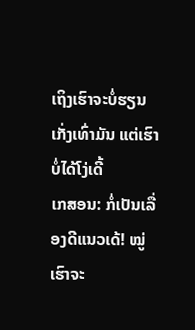ເຖິງເຮົາຈະບໍ່ຮຽນເກັ່ງເທົ່າມັນ ແຕ່ເຮົາບໍ່ໄດ້ໂງ່ເດີ້
ເກສອນ: ກໍ່ເປັນເລື່ອງດີແນວເດ້! ໝູ່ເຮົາຈະ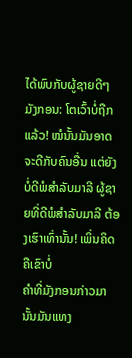ໄດ້ພົບກັບຜູ້ຊາຍດີໆ
ມັງກອນ: ໂຕເວົ້າບໍ່ຖືກແລ້ວ! ໝໍນັ້ນມັນອາດຈະດີກັບຄົນອື່ນ ແຕ່ຍັງບໍ່ດີພໍສຳລັບມາລີ ຜູ້ຊາຍທີ່ດີພໍສຳລັບມາລີ ຕ້ອງເຮົາເທົ່ານັ້ນ! ເພິ່ນຄິດຄືເຂົາບໍ່
ຄຳທີ່ມັງກອນກ່າວມານັ້ນມັນແທງ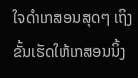ໃຈດຳເກສອນສຸດໆ ເຖິງຂັ້ນເຮັດໃຫ້ເກສອນນິ້ງ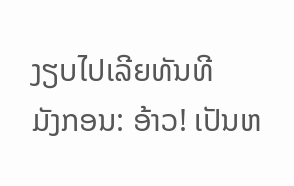ງຽບໄປເລີຍທັນທີ
ມັງກອນ: ອ້າວ! ເປັນຫ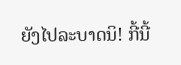ຍັງໄປລະບາດນິ! ກີ້ນີ້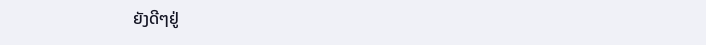ຍັງດີໆຢູ່